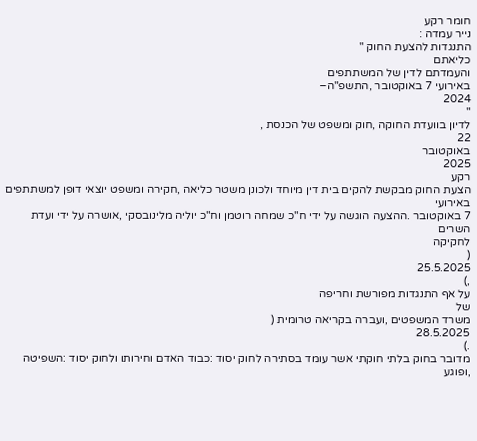חומר רקע
נייר עמדה :
התנגדות להצעת החוק "
כליאתם
והעמדתם לדין של המשתתפים
באירועי 7 באוקטובר ,התשפ"ה–
2024
"
לדיון בוועדת החוקה ,חוק ומשפט של הכנסת ,
22
באוקטובר
2025
רקע
הצעת החוק מבקשת להקים בית דין מיוחד ולכונן משטר כליאה ,חקירה ומשפט יוצאי דופן למשתתפים
באירועי
7 באוקטובר .ההצעה הוגשה על ידי ח"כ שמחה רוטמן וח"כ יוליה מלינובסקי ,אושרה על ידי ועדת השרים
לחקיקה
(
25.5.2025
,)
על אף התנגדות מפורשת וחריפה
של
משרד המשפטים ,ועברה בקריאה טרומית (
28.5.2025
.)
מדובר בחוק בלתי חוקתי אשר עומד בסתירה לחוק יסוד :כבוד האדם וחירותו ולחוק יסוד :השפיטה ,ופוגע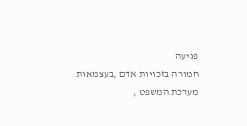פגיעה
חמורה בזכויות אדם ,בעצמאות
מערכת המשפט ,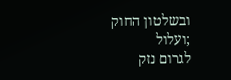ובשלטון החוק ;ועלול
לגרום נזק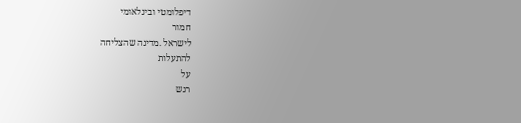דיפלומטי ובינלאומי
חמור
לישראל .מדינה שהצליחה
להתעלות
על
רגש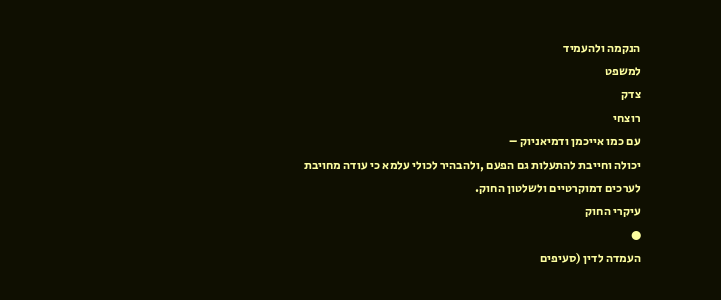הנקמה ולהעמיד
למשפט
צדק
רוצחי
עם כמו אייכמן ודמיאניוק –
יכולה וחייבת להתעלות גם הפעם ,ולהבהיר לכולי עלמא כי עודה מחויבת לערכים דמוקרטיים ולשלטון החוק.
עיקרי החוק
●
העמדה לדין (סעיפים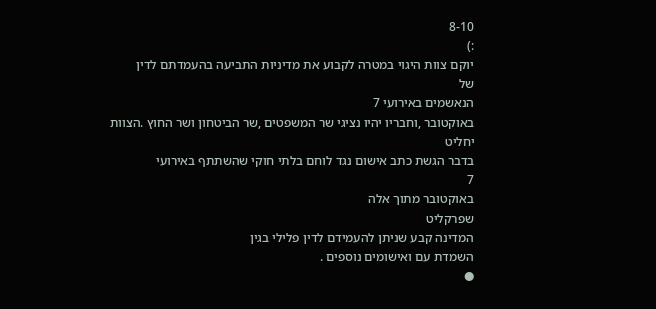8-10
:)
יוקם צוות היגוי במטרה לקבוע את מדיניות התביעה בהעמדתם לדין
של
הנאשמים באירועי 7
באוקטובר ,וחבריו יהיו נציגי שר המשפטים ,שר הביטחון ושר החוץ .הצוות
יחליט
בדבר הגשת כתב אישום נגד לוחם בלתי חוקי שהשתתף באירועי
7
באוקטובר מתוך אלה
שפרקליט
המדינה קבע שניתן להעמידם לדין פלילי בגין
השמדת עם ואישומים נוספים .
●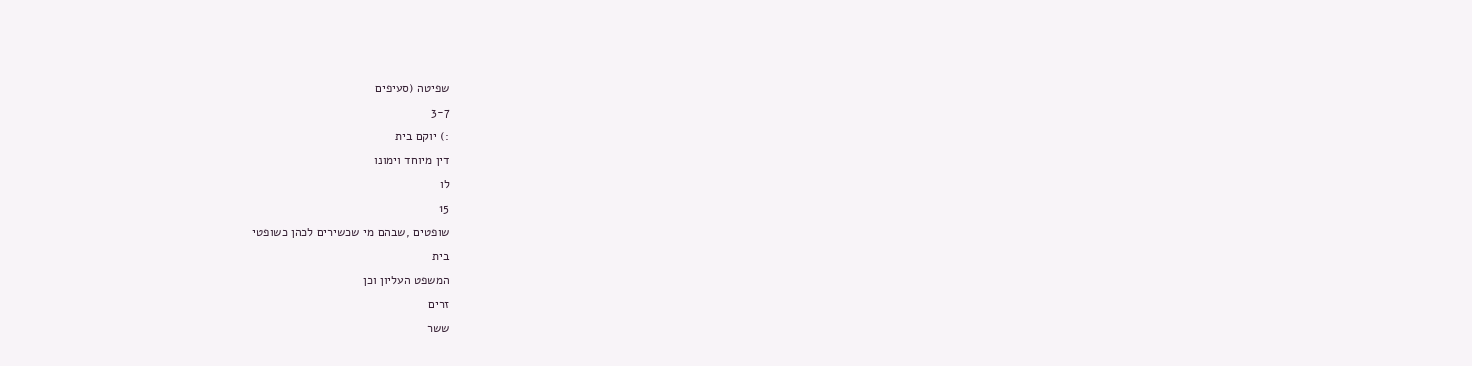שפיטה (סעיפים
3-7
:) יוקם בית
דין מיוחד וימונו
לו
15
שופטים ,שבהם מי שכשירים לכהן כשופטי
בית
המשפט העליון וכן
זרים
ששר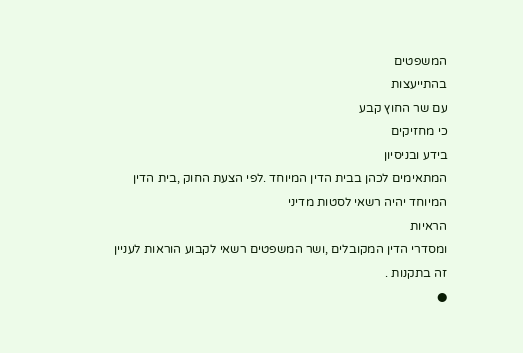המשפטים
בהתייעצות
עם שר החוץ קבע
כי מחזיקים
בידע ובניסיון
המתאימים לכהן בבית הדין המיוחד .לפי הצעת החוק ,בית הדין המיוחד יהיה רשאי לסטות מדיני
הראיות
ומסדרי הדין המקובלים ,ושר המשפטים רשאי לקבוע הוראות לעניין זה בתקנות .
●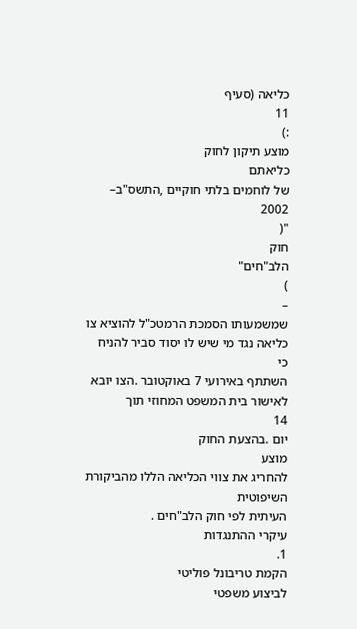כליאה (סעיף
11
:)
מוצע תיקון לחוק
כליאתם
של לוחמים בלתי חוקיים ,התשס"ב–
2002
"(
חוק
הלב"חים"
)
–
שמשמעותו הסמכת הרמטכ"ל להוציא צו כליאה נגד מי שיש לו יסוד סביר להניח
כי
השתתף באירועי 7 באוקטובר .הצו יובא לאישור בית המשפט המחוזי תוך
14
יום .בהצעת החוק
מוצע
להחריג את צווי הכליאה הללו מהביקורת השיפוטית
העיתית לפי חוק הלב"חים .
עיקרי ההתנגדות
1.
הקמת טריבונל פוליטי
לביצוע משפטי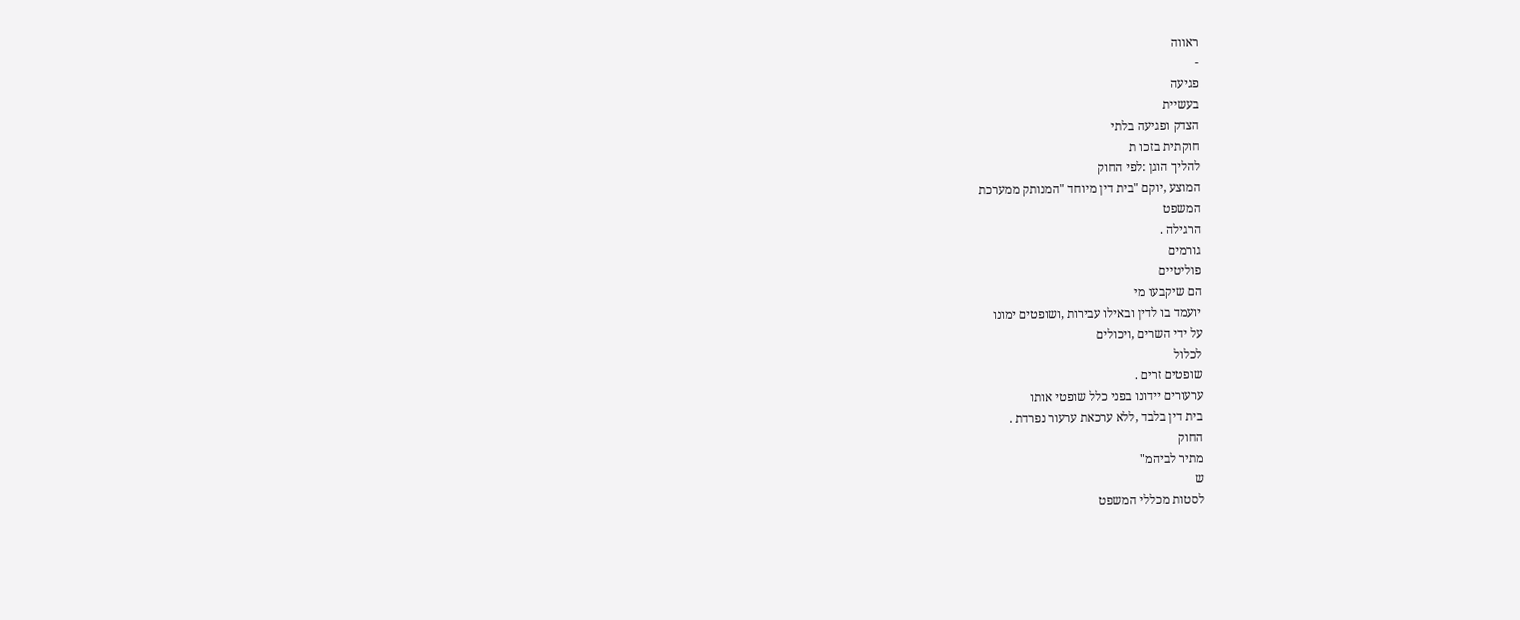ראווה
-
פגיעה
בעשיית
הצדק ופגיעה בלתי
חוקתית בזכו ת
להליך הוגן :לפי החוק
המוצע ,יוקם "בית דין מיוחד "המנותק ממערכת
המשפט
הרגילה .
גורמים
פוליטיים
הם שיקבעו מי
יועמד בו לדין ובאילו עבירות ,ושופטים ימונו
על ידי השרים ,ויכולים
לכלול
שופטים זרים .
ערעורים יידונו בפני כלל שופטי אותו
בית דין בלבד ,ללא ערכאת ערעור נפרדת .
החוק
מתיר לביהמ"
ש
לסטות מכללי המשפט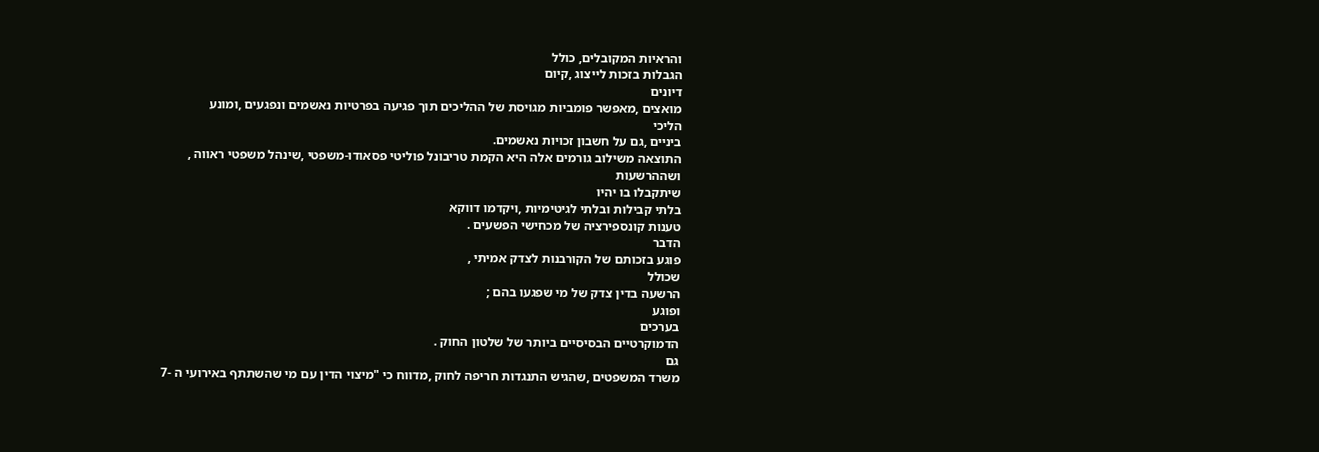והראיות המקובלים, כולל
הגבלות בזכות לייצוג ,קיום
דיונים
מואצים ,מאפשר פומביות מגויסת של ההליכים תוך פגיעה בפרטיות נאשמים ונפגעים ,ומונע
הליכי
ביניים ,גם על חשבון זכויות נאשמים.
התוצאה משילוב גורמים אלה היא הקמת טריבונל פוליטי פסאודו-משפטי ,שינהל משפטי ראווה ,
ושההרשעות
שיתקבלו בו יהיו
בלתי קבילות ובלתי לגיטימיות ,ויקדמו דווקא
טענות קונספירציה של מכחישי הפשעים .
הדבר
פוגע בזכותם של הקורבנות לצדק אמיתי ,
שכולל
הרשעה בדין צדק של מי שפגעו בהם ;
ופוגע
בערכים
הדמוקרטיים הבסיסיים ביותר של שלטון החוק .
גם
משרד המשפטים ,שהגיש התנגדות חריפה לחוק ,מדווח כי "מיצוי הדין עם מי שהשתתף באירועי ה -7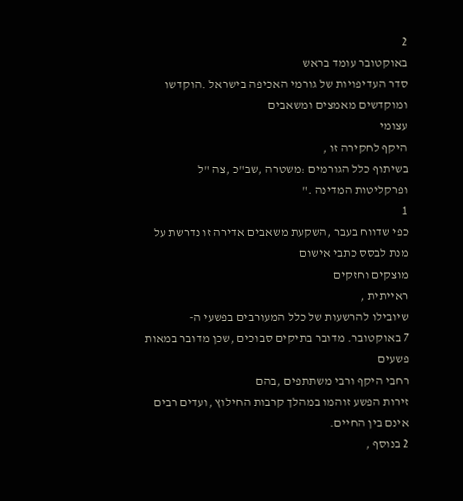2
באוקטובר עומד בראש
סדר העדיפויות של גורמי האכיפה בישראל .הוקדשו
ומוקדשים מאמצים ומשאבים
עצומי
היקף לחקירה זו ,
בשיתוף כלל הגורמים :משטרה ,שב"כ ,צה "ל
ופרקליטות המדינה ."
1
כפי שדווח בעבר ,השקעת משאבים אדירה זו נדרשת על מנת לבסס כתבי אישום
מוצקים וחזקים
ראייתית ,
שיובילו להרשעות של כלל המעורבים בפשעי ה-
7 באוקטובר. מדובר בתיקים סבוכים ,שכן מדובר במאות
פשעים
רחבי היקף ורבי משתתפים ,בהם
זירות הפשע זוהמו במהלך קרבות החילוץ ,ועדים רבים אינם בין החיים.
2 בנוסף ,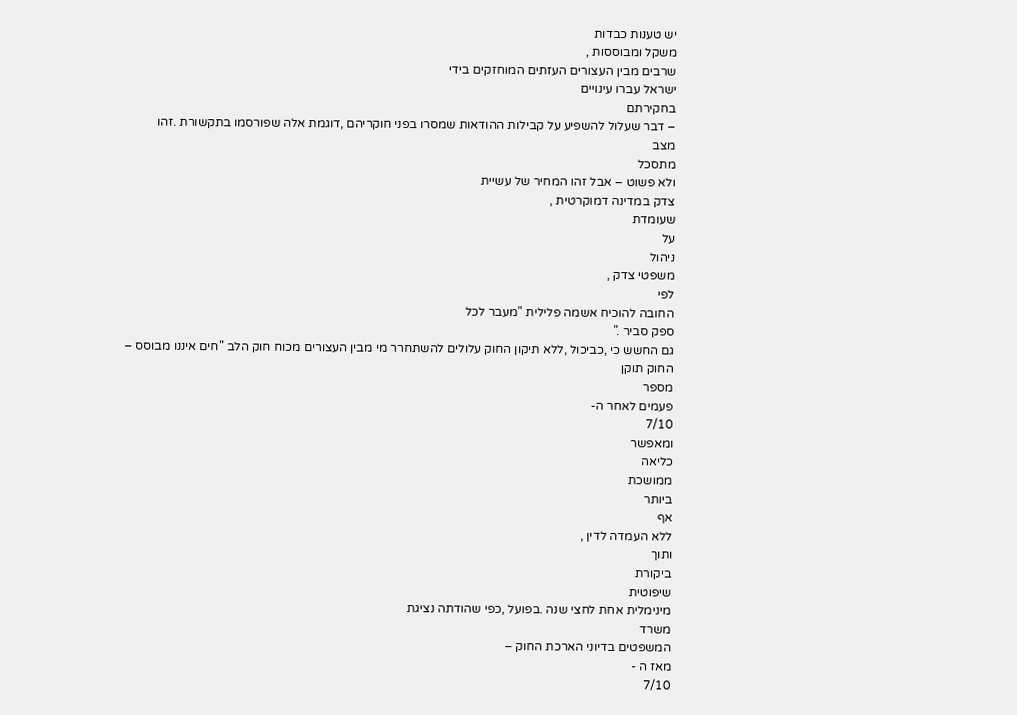יש טענות כבדות
משקל ומבוססות ,
שרבים מבין העצורים העזתים המוחזקים בידי
ישראל עברו עינויים
בחקירתם
– דבר שעלול להשפיע על קבילות ההודאות שמסרו בפני חוקריהם ,דוגמת אלה שפורסמו בתקשורת .זהו
מצב
מתסכל
ולא פשוט – אבל זהו המחיר של עשיית
צדק במדינה דמוקרטית ,
שעומדת
על
ניהול
משפטי צדק ,
לפי
החובה להוכיח אשמה פלילית "מעבר לכל
ספק סביר ."
גם החשש כי ,כביכול ,ללא תיקון החוק עלולים להשתחרר מי מבין העצורים מכוח חוק הלב "חים איננו מבוסס –
החוק תוקן
מספר
פעמים לאחר ה-
7/10
ומאפשר
כליאה
ממושכת
ביותר
אף
ללא העמדה לדין ,
ותוך
ביקורת
שיפוטית
מינימלית אחת לחצי שנה .בפועל ,כפי שהודתה נציגת
משרד
המשפטים בדיוני הארכת החוק –
מאז ה -
7/10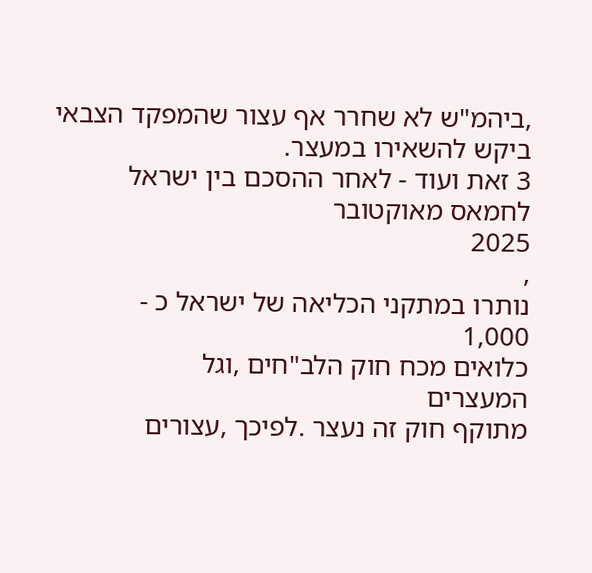,ביהמ"ש לא שחרר אף עצור שהמפקד הצבאי ביקש להשאירו במעצר.
3 זאת ועוד - לאחר ההסכם בין ישראל
לחמאס מאוקטובר
2025
,
נותרו במתקני הכליאה של ישראל כ -
1,000
כלואים מכח חוק הלב"חים ,וגל
המעצרים
מתוקף חוק זה נעצר .לפיכך ,עצורים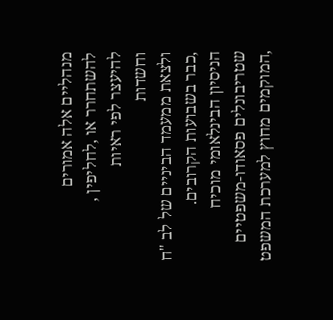מנהליים אלה אמורים
להשתחרר או ,לחליפין ,
להיעצר לפי ראיות
וחשדות
ולצאת ממעמד הביניים של לב "ח ,כבר בשבועות הקרובים.
הניסיון הבינלאומי מוכיח שטריבונלים פסאודו-משפטיים ,המוקמים מחוץ למערכת המשפט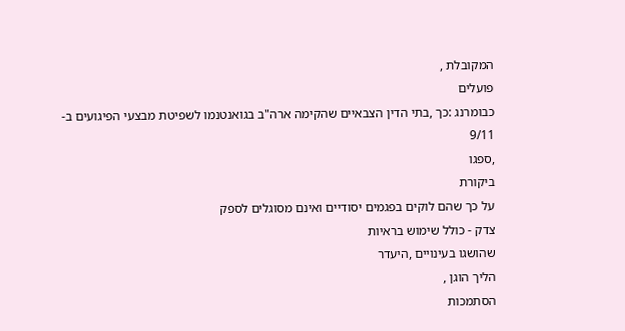המקובלת ,
פועלים
כבומרנג :כך ,בתי הדין הצבאיים שהקימה ארה"ב בגואנטנמו לשפיטת מבצעי הפיגועים ב-
9/11
,ספגו
ביקורת
על כך שהם לוקים בפגמים יסודיים ואינם מסוגלים לספק
צדק - כולל שימוש בראיות
שהושגו בעינויים ,היעדר
הליך הוגן ,
הסתמכות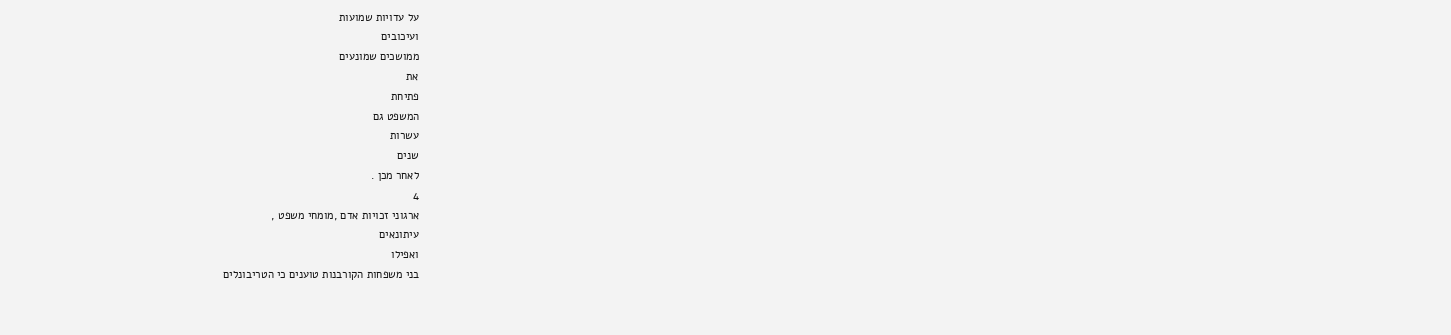על עדויות שמועות
ועיכובים
ממושכים שמונעים
את
פתיחת
המשפט גם
עשרות
שנים
לאחר מכן .
4
ארגוני זכויות אדם ,מומחי משפט ,
עיתונאים
ואפילו
בני משפחות הקורבנות טוענים כי הטריבונלים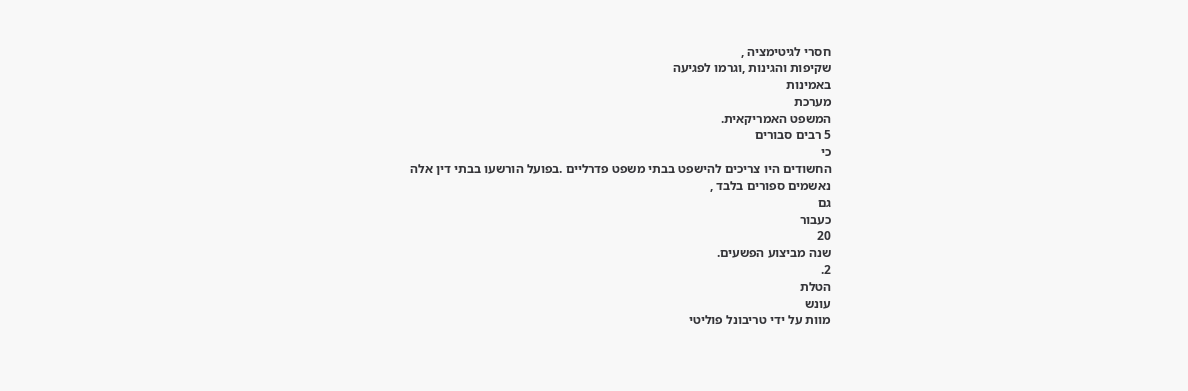חסרי לגיטימציה ,
שקיפות והגינות ,וגרמו לפגיעה
באמינות
מערכת
המשפט האמריקאית.
5 רבים סבורים
כי
החשודים היו צריכים להישפט בבתי משפט פדרליים .בפועל הורשעו בבתי דין אלה
נאשמים ספורים בלבד ,
גם
כעבור
20
שנה מביצוע הפשעים.
2.
הטלת
עונש
מוות על ידי טריבונל פוליטי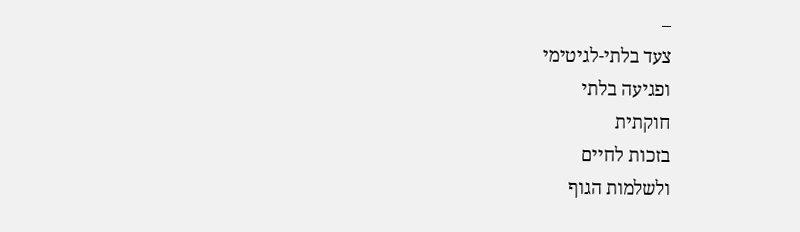–
צעד בלתי-לגיטימי
ופגיעה בלתי
חוקתית
בזכות לחיים
ולשלמות הגוף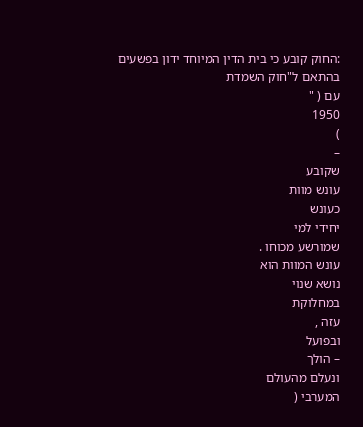:החוק קובע כי בית הדין המיוחד ידון בפשעים בהתאם ל"חוק השמדת
עם ( "
1950
)
–
שקובע
עונש מוות
כעונש
יחידי למי
שמורשע מכוחו .
עונש המוות הוא
נושא שנוי
במחלוקת
עזה ,
ובפועל
– הולך
ונעלם מהעולם
המערבי (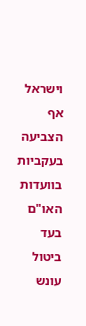וישראל אף הצביעה בעקביות בוועדות האו"ם בעד
ביטול עונש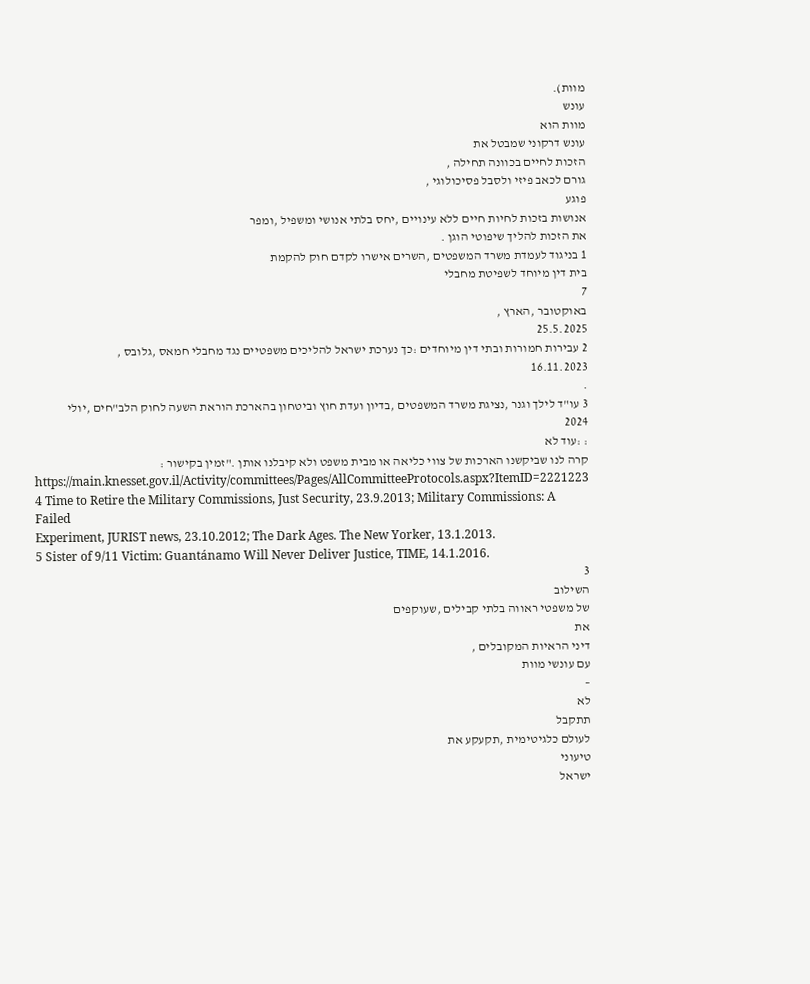מוות).
עונש
מוות הוא
עונש דרקוני שמבטל את
הזכות לחיים בכוונה תחילה ,
גורם לכאב פיזי ולסבל פסיכולוגי ,
פוגע
אנושות בזכות לחיות חיים ללא עינויים ,יחס בלתי אנושי ומשפיל ,ומפר
את הזכות להליך שיפוטי הוגן .
1 בניגוד לעמדת משרד המשפטים ,השרים אישרו לקדם חוק להקמת
בית דין מיוחד לשפיטת מחבלי
7
באוקטובר ,הארץ ,
25.5.2025
2 עבירות חמורות ובתי דין מיוחדים :כך נערכת ישראל להליכים משפטיים נגד מחבלי חמאס ,גלובס ,
16.11.2023
.
3 עו"ד לילך וגנר ,נציגת משרד המשפטים ,בדיון ועדת חוץ וביטחון בהארכת הוראת השעה לחוק הלב"חים ,יולי
2024
: :עוד לא
קרה לנו שביקשנו הארכות של צווי כליאה או מבית משפט ולא קיבלנו אותן ."זמין בקישור :
https://main.knesset.gov.il/Activity/committees/Pages/AllCommitteeProtocols.aspx?ItemID=2221223
4 Time to Retire the Military Commissions, Just Security, 23.9.2013; Military Commissions: A Failed
Experiment, JURIST news, 23.10.2012; The Dark Ages. The New Yorker, 13.1.2013.
5 Sister of 9/11 Victim: Guantánamo Will Never Deliver Justice, TIME, 14.1.2016.
3
השילוב
של משפטי ראווה בלתי קבילים ,שעוקפים
את
דיני הראיות המקובלים ,
עם עונשי מוות
–
לא
תתקבל
לעולם כלגיטימית ,תקעקע את
טיעוני
ישראל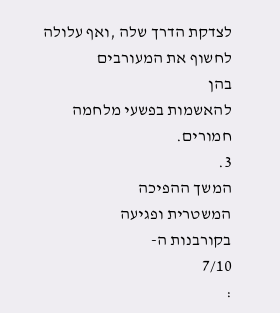לצדקת הדרך שלה ,ואף עלולה לחשוף את המעורבים
בהן
להאשמות בפשעי מלחמה חמורים.
3.
המשך ההפיכה
המשטרית ופגיעה
בקורבנות ה-
7/10
: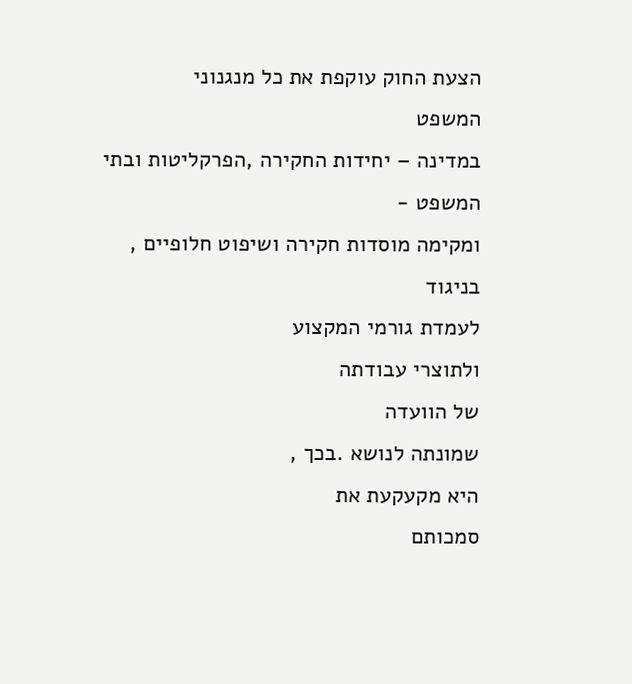הצעת החוק עוקפת את כל מנגנוני
המשפט
במדינה – יחידות החקירה ,הפרקליטות ובתי המשפט -
ומקימה מוסדות חקירה ושיפוט חלופיים ,
בניגוד
לעמדת גורמי המקצוע
ולתוצרי עבודתה
של הוועדה
שמונתה לנושא .בכך ,
היא מקעקעת את
סמכותם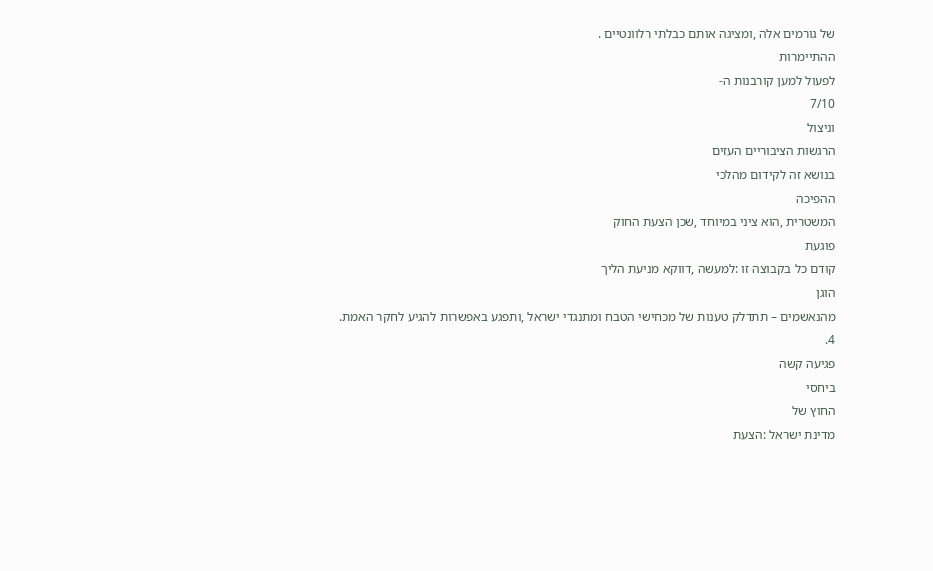של גורמים אלה ,ומציגה אותם כבלתי רלוונטיים .
ההתיימרות
לפעול למען קורבנות ה-
7/10
וניצול
הרגשות הציבוריים העזים
בנושא זה לקידום מהלכי
ההפיכה
המשטרית ,הוא ציני במיוחד ,שכן הצעת החוק
פוגעת
קודם כל בקבוצה זו :למעשה ,דווקא מניעת הליך
הוגן
מהנאשמים – תתדלק טענות של מכחישי הטבח ומתנגדי ישראל ,ותפגע באפשרות להגיע לחקר האמת.
4.
פגיעה קשה
ביחסי
החוץ של
מדינת ישראל :הצעת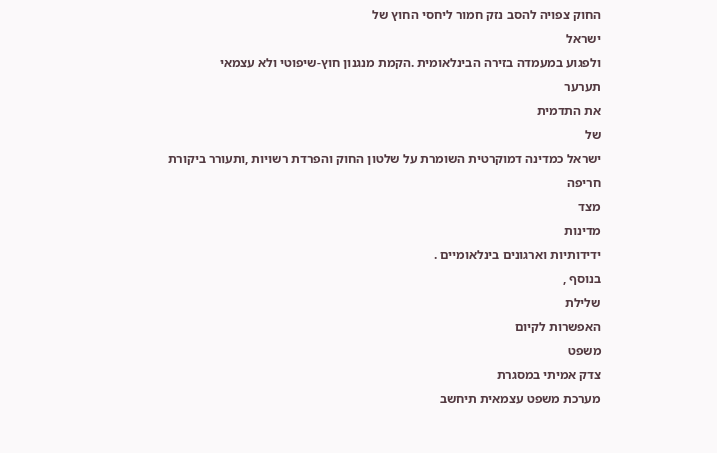החוק צפויה להסב נזק חמור ליחסי החוץ של
ישראל
ולפגוע במעמדה בזירה הבינלאומית .הקמת מנגנון חוץ-שיפוטי ולא עצמאי
תערער
את התדמית
של
ישראל כמדינה דמוקרטית השומרת על שלטון החוק והפרדת רשויות ,ותעורר ביקורת חריפה
מצד
מדינות
ידידותיות וארגונים בינלאומיים .
בנוסף ,
שלילת
האפשרות לקיום
משפט
צדק אמיתי במסגרת
מערכת משפט עצמאית תיחשב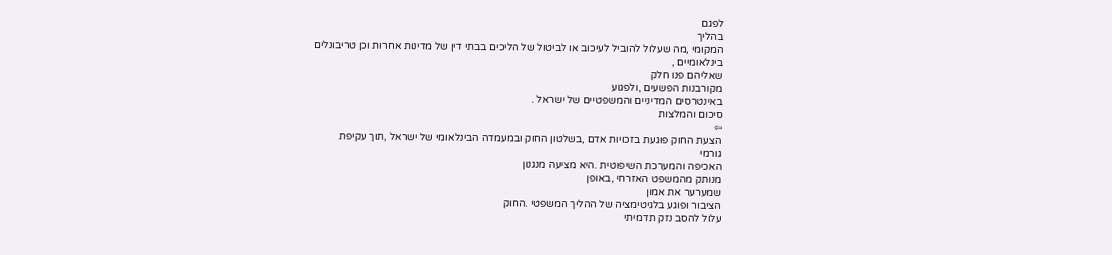לפגם
בהליך
המקומי ,מה שעלול להוביל לעיכוב או לביטול של הליכים בבתי דין של מדינות אחרות וכן טריבונלים
בינלאומיים ,
שאליהם פנו חלק
מקורבנות הפשעים ,ולפגוע
באינטרסים המדיניים והמשפטיים של ישראל .
סיכום והמלצות
⇦
הצעת החוק פוגעת בזכויות אדם ,בשלטון החוק ובמעמדה הבינלאומי של ישראל ,תוך עקיפת
גורמי
האכיפה והמערכת השיפוטית .היא מציעה מנגנון
מנותק מהמשפט האזרחי ,באופן
שמערער את אמון
הציבור ופוגע בלגיטימציה של ההליך המשפטי .החוק
עלול להסב נזק תדמיתי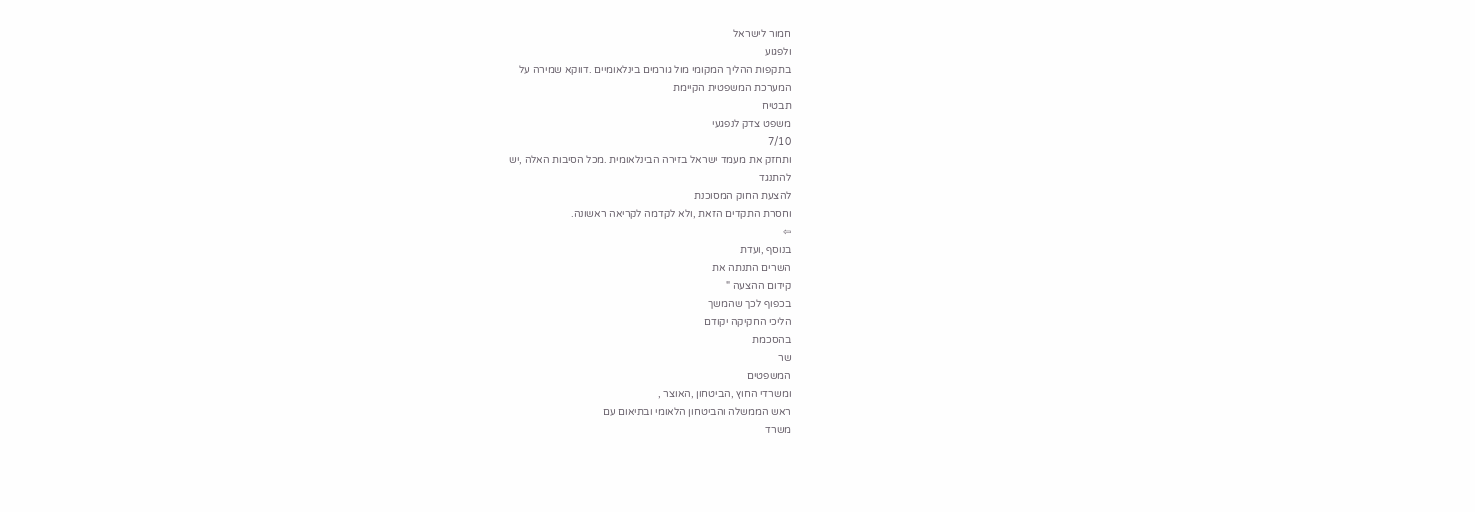חמור לישראל
ולפגוע
בתקפות ההליך המקומי מול גורמים בינלאומיים .דווקא שמירה על
המערכת המשפטית הקיימת
תבטיח
משפט צדק לנפגעי
7/10
ותחזק את מעמד ישראל בזירה הבינלאומית .מכל הסיבות האלה ,יש
להתנגד
להצעת החוק המסוכנת
וחסרת התקדים הזאת ,ולא לקדמה לקריאה ראשונה.
⇦
בנוסף ,ועדת
השרים התנתה את
קידום ההצעה "
בכפוף לכך שהמשך
הליכי החקיקה יקודם
בהסכמת
שר
המשפטים
ומשרדי החוץ ,הביטחון ,האוצר ,
ראש הממשלה והביטחון הלאומי ובתיאום עם
משרד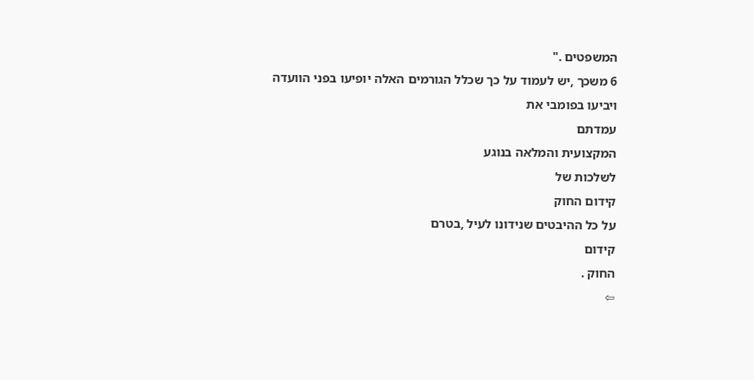המשפטים ."
6 משכך ,יש לעמוד על כך שכלל הגורמים האלה יופיעו בפני הוועדה
ויביעו בפומבי את
עמדתם
המקצועית והמלאה בנוגע
לשלכות של
קידום החוק
על כל ההיבטים שנידונו לעיל ,בטרם
קידום
החוק .
⇦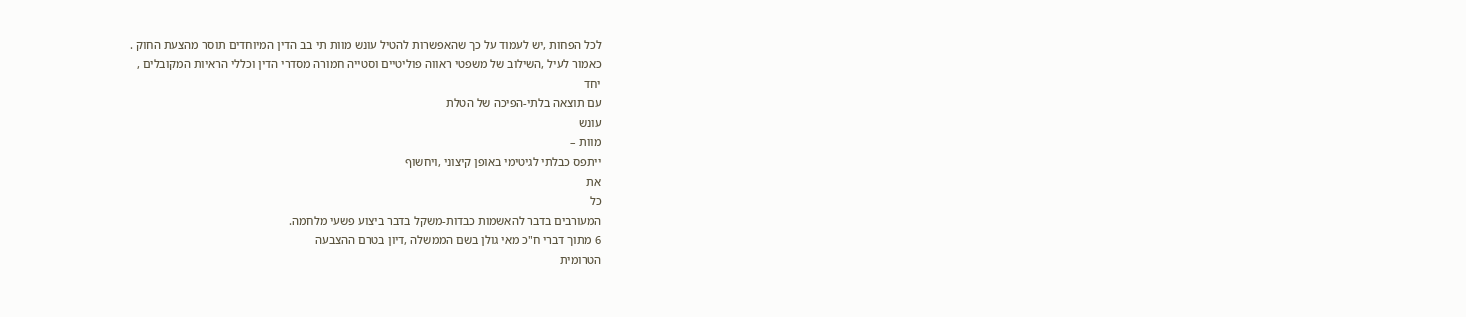לכל הפחות ,יש לעמוד על כך שהאפשרות להטיל עונש מוות תי בב הדין המיוחדים תוסר מהצעת החוק .
כאמור לעיל ,השילוב של משפטי ראווה פוליטיים וסטייה חמורה מסדרי הדין וכללי הראיות המקובלים ,
יחד
עם תוצאה בלתי-הפיכה של הטלת
עונש
מוות –
ייתפס כבלתי לגיטימי באופן קיצוני ,ויחשוף
את
כל
המעורבים בדבר להאשמות כבדות-משקל בדבר ביצוע פשעי מלחמה.
6 מתוך דברי ח"כ מאי גולן בשם הממשלה ,דיון בטרם ההצבעה
הטרומית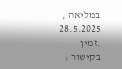במליאה ,
28.5.2025
.זמין
בקישור :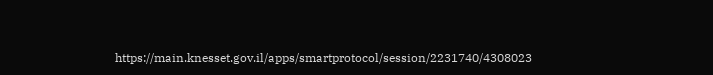https://main.knesset.gov.il/apps/smartprotocol/session/2231740/4308023